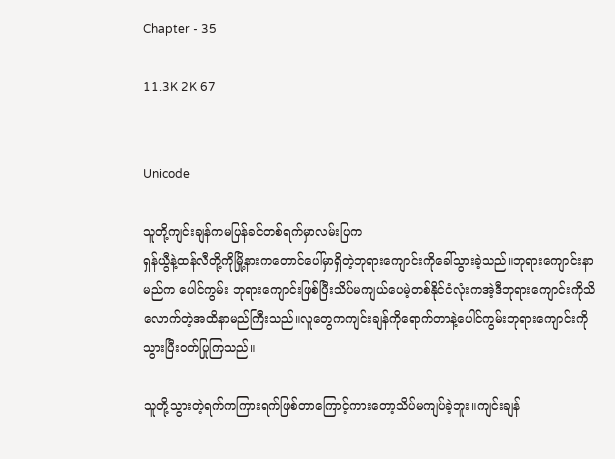Chapter - 35

11.3K 2K 67


Unicode

သူတို့ကျင်းချန်ကမပြန်ခင်တစ်ရက်မှာလမ်းပြက
ရှန်ယွီနဲ့ထန်လီတို့ကိုမြို့နားကတောင်ပေါ်မှာရှိတဲ့ဘုရားကျောင်းကိုခေါ်သွားခဲ့သည်။ဘုရားကျောင်းနာမည်က ပေါင်ကွမ်း ဘုရားကျောင်းဖြစ်ပြီးသိပ်မကျယ်ပေမဲ့တစ်နိုင်ငံလုံးကအဲ့ဒီဘုရားကျောင်းကိုသိလောက်တဲ့အထိနာမည်ကြီးသည်။လူတွေကကျင်းချန်ကိုရောက်တာနဲ့ပေါင်ကွမ်းဘုရားကျောင်းကိုသွားပြီးဝတ်ပြုကြသည်။

သူတို့သွားတဲ့ရက်ကကြားရက်ဖြစ်တာကြောင့်ကားတော့သိပ်မကျပ်ခဲ့ဘူး။ကျင်းချန်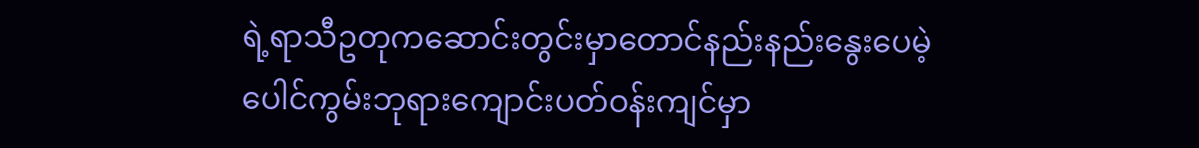ရဲ့ရာသီဥတုကဆောင်းတွင်းမှာတောင်‌နည်းနည်းနွေးပေမဲ့ပေါင်ကွမ်းဘုရားကျောင်းပတ်ဝန်းကျင်မှာ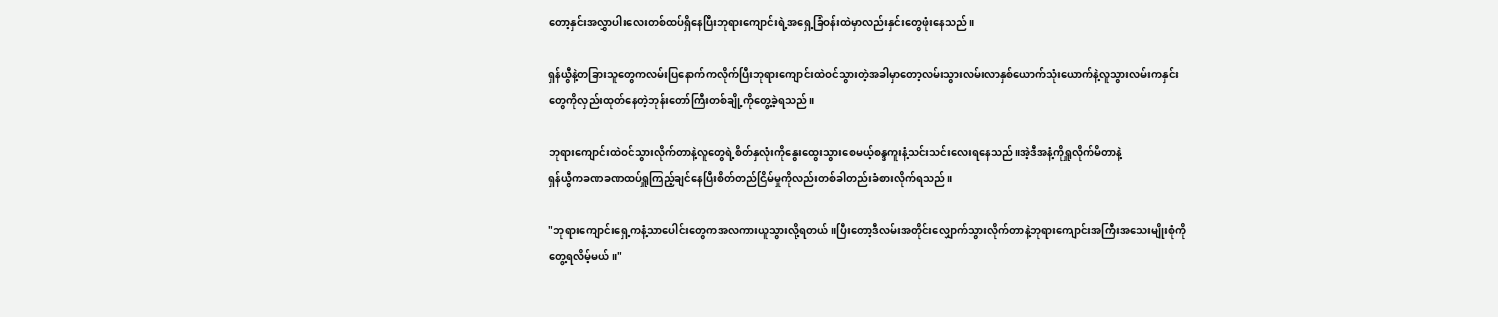တော့နှင်းအလွှာပါးလေးတစ်ထပ်ရှိနေပြီးဘုရားကျောင်းရဲ့အရှေ့ခြံဝန်းထဲမှာလည်းနှင်းတွေဖုံးနေသည်။

ရှန်ယွီနဲ့တခြားသူတွေကလမ်းပြနောက်ကလိုက်ပြီးဘုရားကျောင်းထဲဝင်သွားတဲ့အခါမှာတော့လမ်းသွားလမ်းလာနှစ်ယောက်သုံးယောက်နဲ့လူသွားလမ်းကနှင်းတွေကိုလှည်းထုတ်နေတဲ့ဘုန်းတော်ကြီးတစ်ချို့ကိုတွေ့ခဲ့ရသည်။

ဘုရားကျောင်းထဲဝင်သွားလိုက်တာနဲ့လူတွေရဲ့စိတ်နှလုံးကိုနွေးထွေးသွားစေမယ့်စန္ဒကူးနံ့သင်းသင်းလေးရနေသည်။အဲ့ဒီအနံ့ကိုရှူလိုက်မိတာနဲ့
ရှန်ယွီကခဏခဏထပ်ရှူကြည့်ချင်နေပြီးစိတ်တည်ငြိမ်မှုကိုလည်းတစ်ခါတည်းခံစားလိုက်ရသည်။

"ဘုရားကျောင်းရှေ့ကနံ့သာပေါင်းတွေကအလကားယူသွားလို့ရတယ်။ပြီးတော့ဒီလမ်းအတိုင်းလျှောက်သွားလိုက်တာနဲ့ဘုရားကျောင်းအကြီးအသေးမျိုးစုံကိုတွေ့ရလိမ့်မယ်။"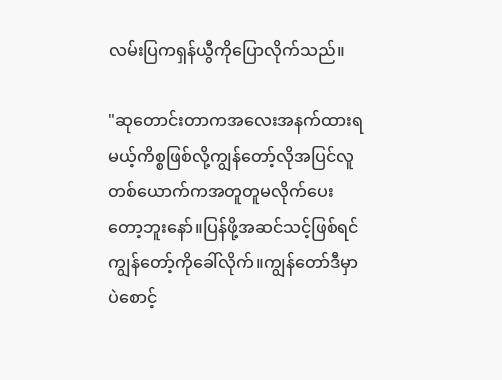လမ်းပြကရှန်ယွီကိုပြောလိုက်သည်။

"ဆုတောင်းတာကအလေးအနက်ထားရမယ့်ကိစ္စဖြစ်လို့ကျွန်တော့်လိုအပြင်လူတစ်ယောက်ကအတူတူမလိုက်ပေးတော့ဘူးနော်။ပြန်ဖို့အဆင်သင့်ဖြစ်ရင်ကျွန်တော့်ကိုခေါ်လိုက်။ကျွန်တော်ဒီမှာပဲစောင့်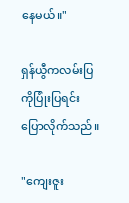နေမယ်။"

ရှန်ယွီကလမ်းပြကိုပြုံးပြရင်းပြောလိုက်သည်။

"ကျေးဇူး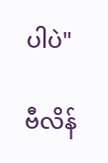ပါပဲ"

ဗီလိန်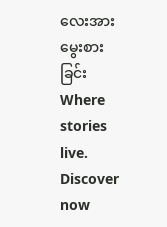လေးအားမွေးစားခြင်းWhere stories live. Discover now